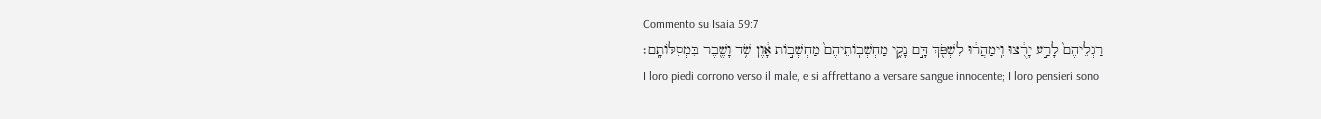Commento su Isaia 59:7
רַגְלֵיהֶם֙ לָרַ֣ע יָרֻ֔צוּ וִֽימַהֲר֔וּ לִשְׁפֹּ֖ךְ דָּ֣ם נָקִ֑י מַחְשְׁבֽוֹתֵיהֶם֙ מַחְשְׁב֣וֹת אָ֔וֶן שֹׁ֥ד וָשֶׁ֖בֶר בִּמְסִלּוֹתָֽם׃
I loro piedi corrono verso il male, e si affrettano a versare sangue innocente; I loro pensieri sono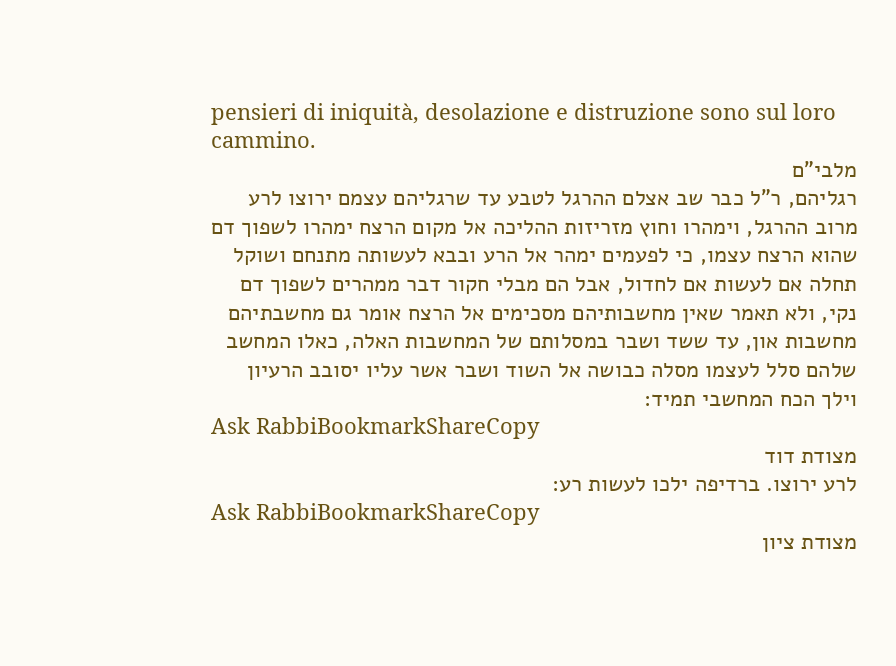pensieri di iniquità, desolazione e distruzione sono sul loro cammino.
מלבי"ם
רגליהם, ר"ל כבר שב אצלם ההרגל לטבע עד שרגליהם עצמם ירוצו לרע מרוב ההרגל, וימהרו וחוץ מזריזות ההליכה אל מקום הרצח ימהרו לשפוך דם שהוא הרצח עצמו, כי לפעמים ימהר אל הרע ובבא לעשותה מתנחם ושוקל תחלה אם לעשות אם לחדול, אבל הם מבלי חקור דבר ממהרים לשפוך דם נקי, ולא תאמר שאין מחשבותיהם מסכימים אל הרצח אומר גם מחשבתיהם מחשבות און, עד ששד ושבר במסלותם של המחשבות האלה, כאלו המחשב שלהם סלל לעצמו מסלה כבושה אל השוד ושבר אשר עליו יסובב הרעיון וילך הכח המחשבי תמיד:
Ask RabbiBookmarkShareCopy
מצודת דוד
לרע ירוצו. ברדיפה ילכו לעשות רע:
Ask RabbiBookmarkShareCopy
מצודת ציון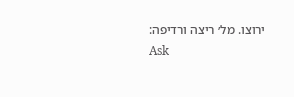ירוצו. מל׳ ריצה ורדיפה:
Ask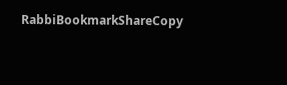RabbiBookmarkShareCopy